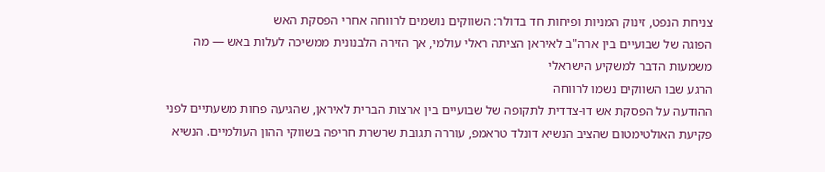צניחת הנפט, זינוק המניות ופיחות חד בדולר: השווקים נושמים לרווחה אחרי הפסקת האש
הפוגה של שבועיים בין ארה"ב לאיראן הציתה ראלי עולמי, אך הזירה הלבנונית ממשיכה לעלות באש — מה משמעות הדבר למשקיע הישראלי
הרגע שבו השווקים נשמו לרווחה
ההודעה על הפסקת אש דו-צדדית לתקופה של שבועיים בין ארצות הברית לאיראן, שהגיעה פחות משעתיים לפני פקיעת האולטימטום שהציב הנשיא דונלד טראמפ, עוררה תגובת שרשרת חריפה בשווקי ההון העולמיים. הנשיא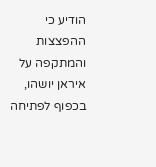הודיע כי ההפצצות והמתקפה על איראן יושהו, בכפוף לפתיחה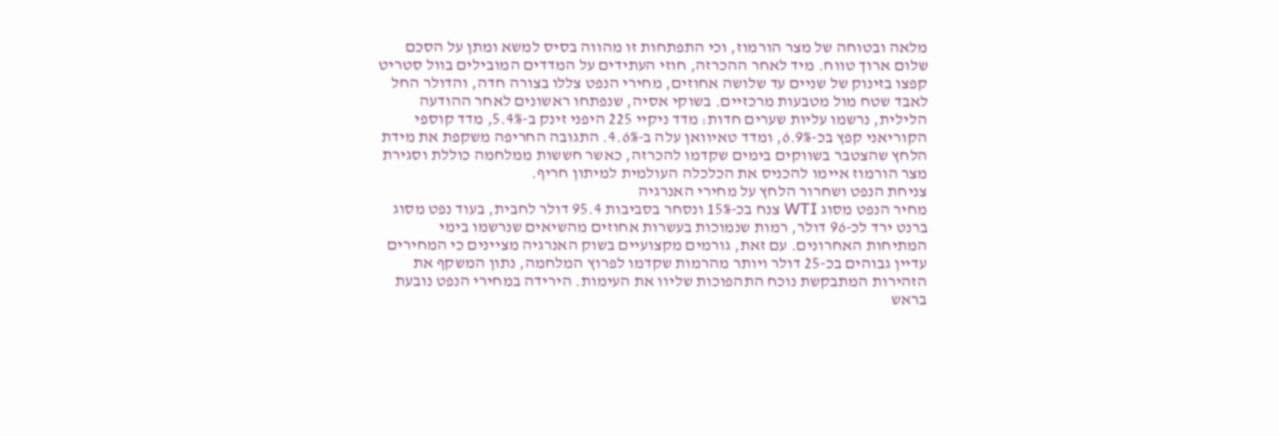מלאה ובטוחה של מצר הורמוז, וכי התפתחות זו מהווה בסיס למשא ומתן על הסכם שלום ארוך טווח. מיד לאחר ההכרזה, חוזי העתידים על המדדים המובילים בוול סטריט קפצו בזינוק של שניים עד שלושה אחוזים, מחירי הנפט צללו בצורה חדה, והדולר החל לאבד שטח מול מטבעות מרכזיים. בשוקי אסיה, שנפתחו ראשונים לאחר ההודעה הלילית, נרשמו עליות שערים חדות: מדד ניקיי 225 היפני זינק ב-5.4%, מדד קוספי הקוריאני קפץ בכ-6.9%, ומדד טאיוואן עלה ב-4.6%. התגובה החריפה משקפת את מידת הלחץ שהצטבר בשווקים בימים שקדמו להכרזה, כאשר חששות ממלחמה כוללת וסגירת מצר הורמוז איימו להכניס את הכלכלה העולמית למיתון חריף.
צניחת הנפט ושחרור הלחץ על מחירי האנרגיה
מחיר הנפט מסוג WTI צנח בכ-15% ונסחר בסביבות 95.4 דולר לחבית, בעוד נפט מסוג ברנט ירד לכ-96 דולר, רמות שנמוכות בעשרות אחוזים מהשיאים שנרשמו בימי המתיחות האחרונים. עם זאת, גורמים מקצועיים בשוק האנרגיה מציינים כי המחירים עדיין גבוהים בכ-25 דולר ויותר מהרמות שקדמו לפרוץ המלחמה, נתון המשקף את הזהירות המתבקשת נוכח התהפוכות שליוו את העימות. הירידה במחירי הנפט נובעת בראש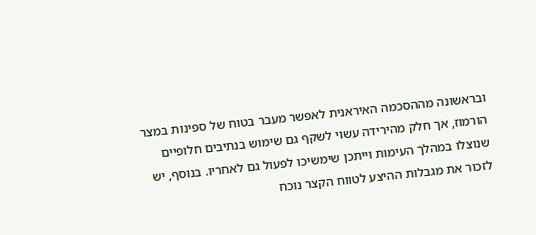ובראשונה מההסכמה האיראנית לאפשר מעבר בטוח של ספינות במצר הורמוז, אך חלק מהירידה עשוי לשקף גם שימוש בנתיבים חלופיים שנוצלו במהלך העימות וייתכן שימשיכו לפעול גם לאחריו. בנוסף, יש לזכור את מגבלות ההיצע לטווח הקצר נוכח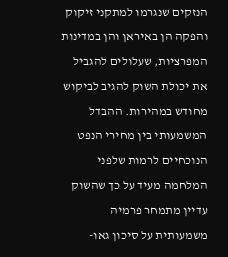הנזקים שנגרמו למתקני זיקוק והפקה הן באיראן והן במדינות המפרציות, שעלולים להגביל את יכולת השוק להגיב לביקוש מחודש במהירות. ההבדל המשמעותי בין מחירי הנפט הנוכחיים לרמות שלפני המלחמה מעיד על כך שהשוק עדיין מתמחר פרמיה משמעותית על סיכון גאו-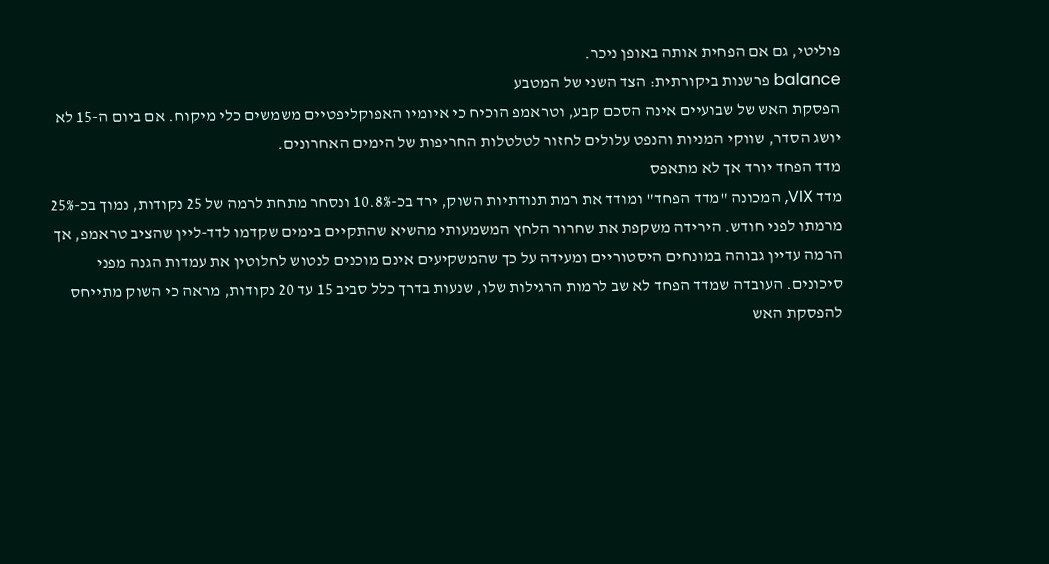פוליטי, גם אם הפחית אותה באופן ניכר.
balance פרשנות ביקורתית: הצד השני של המטבע
הפסקת האש של שבועיים אינה הסכם קבע, וטראמפ הוכיח כי איומיו האפוקליפטיים משמשים כלי מיקוח. אם ביום ה-15 לא יושג הסדר, שווקי המניות והנפט עלולים לחזור לטלטלות החריפות של הימים האחרונים.
מדד הפחד יורד אך לא מתאפס
מדד VIX, המכונה "מדד הפחד" ומודד את רמת תנודתיות השוק, ירד בכ-10.8% ונסחר מתחת לרמה של 25 נקודות, נמוך בכ-25% מרמתו לפני חודש. הירידה משקפת את שחרור הלחץ המשמעותי מהשיא שהתקיים בימים שקדמו לדד-ליין שהציב טראמפ, אך הרמה עדיין גבוהה במונחים היסטוריים ומעידה על כך שהמשקיעים אינם מוכנים לנטוש לחלוטין את עמדות הגנה מפני סיכונים. העובדה שמדד הפחד לא שב לרמות הרגילות שלו, שנעות בדרך כלל סביב 15 עד 20 נקודות, מראה כי השוק מתייחס להפסקת האש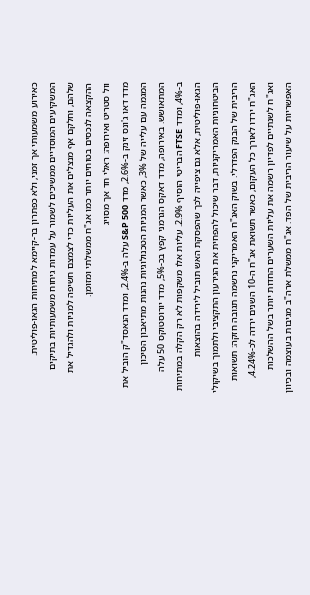כאירוע משמעותי אך זמני, ולא כפתרון בר-קיימא למתיחות הגאו-פוליטית. המשקיעים המוסדיים ממשיכים לשמור על עמדות גיחוח משמעותיות בתיקים שלהם, וחלקם אף מנצלים את העליות כדי לצמצם חשיפה למניות ולהגדיל את ההקצאה לנכסים בטוחים יותר כמו אג"ח ממשלתי ומזומן.
וול סטריט ואירופה: ראלי חד אך מסויג
מדד דאו ג'ונס זינק ב-2.6%, מדד S&P 500 עלה ב-2.4%, ומדד הנאסד"ק הוביל את המגמה עם עלייה של 3%, כאשר המניות הטכנולוגיות נהנות מתיאבון הסיכון המתאושש. באירופה, מדד דאקס הגרמני קפץ בכ-5%, מדד יורוסטוקס 50 עלה ב-4%, ומדד FTSE הבריטי הוסיף 2.9%. עליות אלו משקפות לא רק הקלה במתיחות הגאו-פוליטית, אלא גם ציפייה לכך שהפסקת האש תוביל לירידה בהוצאות הביטחוניות האמריקניות, דבר שיכול להפחית את הגירעון התקציבי ולתמוך בשיקולי הריבית של הבנק הפדרלי. בשוק האג"ח האמריקני נרשמה תגובה חזקה: תשואות האג"ח ירדו לאורך כל העקום, כאשר תשואת אג"ח ה-10 השנים ירדה לכ-4.24%, ואג"ח לשנתיים לפדיון רשמה את עליות השערים החדות יותר בשל ההשלכות האפשריות על שיעור הריבית של הפד. אג"ח ממשלת ארה"ב מגיבות בעוצמה ובכיוון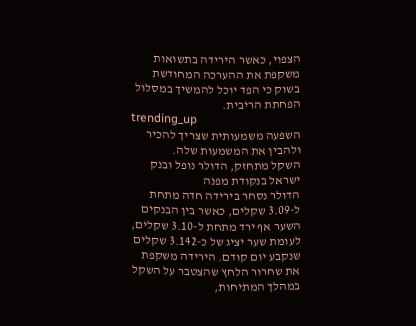הצפוי, כאשר הירידה בתשואות משקפת את ההערכה המחודשת בשוק כי הפד יוכל להמשיך במסלול הפחתת הריבית.
trending_up
השפעה משמעותית שצריך להכיר ולהבין את המשמעות שלה.
השקל מתחזק, הדולר נופל ובנק ישראל בנקודת מפנה
הדולר נסחר בירידה חדה מתחת ל-3.09 שקלים, כאשר בין הבנקים השער אף ירד מתחת ל-3.10 שקלים, לעומת שער יציג של כ-3.142 שקלים שנקבע יום קודם. הירידה משקפת את שחרור הלחץ שהצטבר על השקל במהלך המתיחות,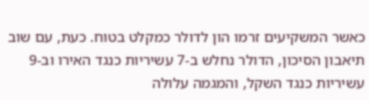כאשר המשקיעים זרמו הון לדולר כמקלט בטוח. כעת, עם שוב תיאבון הסיכון, הדולר נחלש ב-7 עשיריות כנגד האירו וב-9 עשיריות כנגד השקל, והמגמה עלולה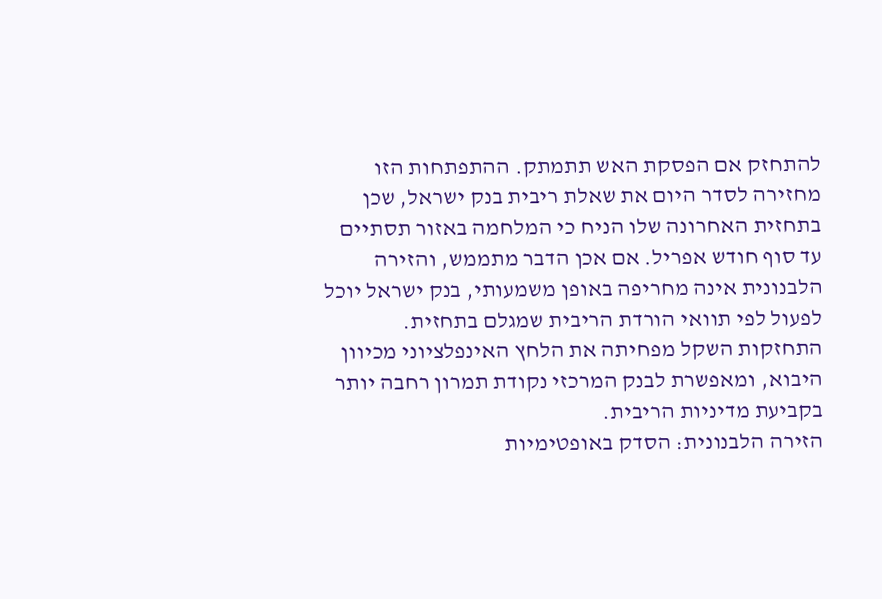להתחזק אם הפסקת האש תתמתק. ההתפתחות הזו מחזירה לסדר היום את שאלת ריבית בנק ישראל, שכן בתחזית האחרונה שלו הניח כי המלחמה באזור תסתיים עד סוף חודש אפריל. אם אכן הדבר מתממש, והזירה הלבנונית אינה מחריפה באופן משמעותי, בנק ישראל יוכל לפעול לפי תוואי הורדת הריבית שמגלם בתחזית. התחזקות השקל מפחיתה את הלחץ האינפלציוני מכיוון היבוא, ומאפשרת לבנק המרכזי נקודת תמרון רחבה יותר בקביעת מדיניות הריבית.
הזירה הלבנונית: הסדק באופטימיות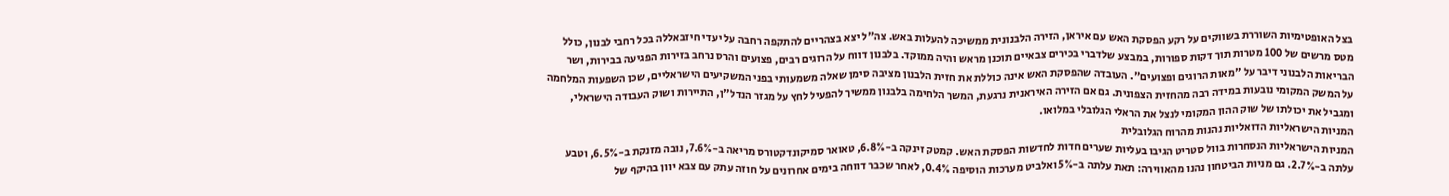בצל האופטימיות השוררת בשווקים על רקע הפסקת האש עם איראן, הזירה הלבנונית ממשיכה להעלות באש. צה"ל יצא בצהריים להתקפה רחבה על יעדי חיזבאללה בכל רחבי לבנון, כולל מטס מרשים של 100 מטרות תוך דקות ספורות, במבצע שלדברי בכירים צבאיים תוכנן מראש והיה ממוקד. בלבנון דווח על הרוגים רבים, פצועים והרס נרחב בזירות הפגיעה בבירות, ושר הבריאות הלבנוני דיבר על "מאות הרוגים ופצועים". העובדה שהפסקת האש אינה כוללת את חזית הלבנון מציבה סימן שאלה משמעותי בפני המשקיעים הישראליים, שכן השפעות המלחמה על המשק המקומי נובעות במידה רבה מהחזית הצפונית. גם אם הזירה האיראנית נרגעת, המשך הלחימה בלבנון ממשיך להפעיל לחץ על מגזר הנדל"ן, התיירות ושוק העבודה הישראלי, ומגביל את יכולתו של שוק ההון המקומי לנצל את הראלי הגלובלי במלואו.
המניות הישראליות הדואליות נהנות מהרוח הגלובלית
המניות הישראליות הנסחרות בוול סטריט הגיבו בעליות שערים חדות לחדשות הפסקת האש. קמטק זינקה ב-6.8%, טאואר סמיקונדקטורס מריאה ב-7.6%, נובה מזנקת ב-6.5%, וטבע עלתה ב-2.7%. גם מניות הביטחון נהנו מהאווירה: תאת עלתה ב-5% ואלביט מערכות הוסיפה 0.4%, לאחר שכבר דווחה בימים אחרונים על חוזה עתק עם צבא יוון בהיקף של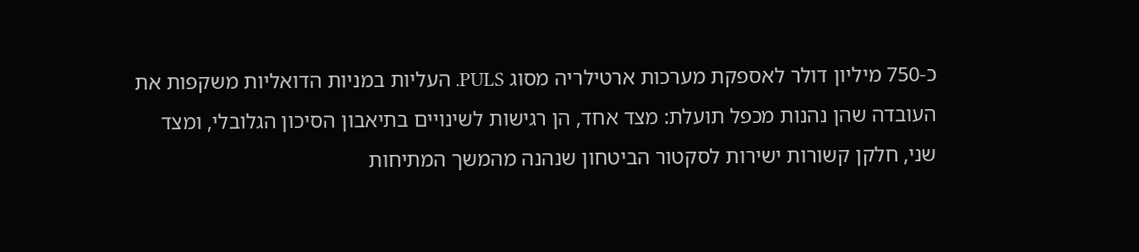כ-750 מיליון דולר לאספקת מערכות ארטילריה מסוג PULS. העליות במניות הדואליות משקפות את העובדה שהן נהנות מכפל תועלת: מצד אחד, הן רגישות לשינויים בתיאבון הסיכון הגלובלי, ומצד שני, חלקן קשורות ישירות לסקטור הביטחון שנהנה מהמשך המתיחות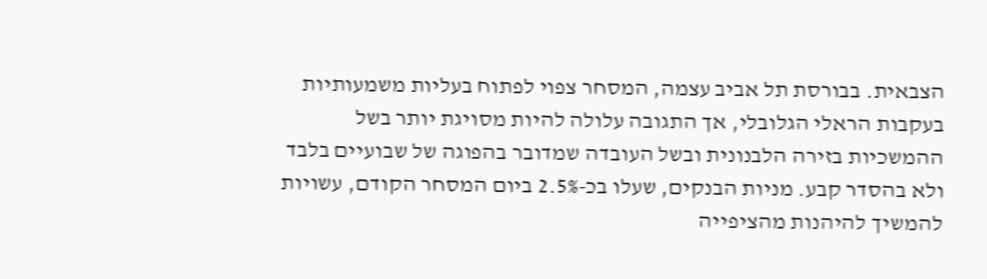הצבאית. בבורסת תל אביב עצמה, המסחר צפוי לפתוח בעליות משמעותיות בעקבות הראלי הגלובלי, אך התגובה עלולה להיות מסויגת יותר בשל ההמשכיות בזירה הלבנונית ובשל העובדה שמדובר בהפוגה של שבועיים בלבד ולא בהסדר קבע. מניות הבנקים, שעלו בכ-2.5% ביום המסחר הקודם, עשויות להמשיך להיהנות מהציפייה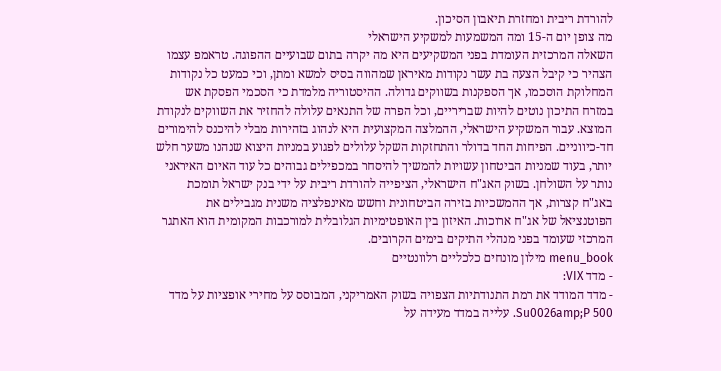להורדת ריבית ומחזרת תיאבון הסיכון.
מה צופן יום ה-15 ומה המשמעות למשקיע הישראלי
השאלה המרכזית העומדת בפני המשקיעים היא מה יקרה בתום שבועיים ההפוגה. טראמפ עצמו הצהיר כי קיבל הצעה בת עשר נקודות מאיראן שמהווה בסיס למשא ומתן, וכי כמעט כל נקודות המחלוקת הוסכמו, אך הספקנות בשווקים גדולה. ההיסטוריה מלמדת כי הסכמי הפסקת אש במזרח התיכון נוטים להיות שבריריים, וכל הפרה של התנאים עלולה להחזיר את השווקים לנקודת המוצא. עבור המשקיע הישראלי, ההמלצה המקצועית היא לנהוג בזהירות מבלי להיכנס להימורים חד-כיווניים. הפיחות החד בדולר והתחזקות השקל עלולים לפגוע במניות היצוא שנהנו משער חלש יותר, בעוד שמניות הביטחון עשויות להמשיך להיסחר במכפילים גבוהים כל עוד האיום האיראני נותר על השולחן. בשוק האג"ח הישראלי, הציפייה להורדת ריבית על ידי בנק ישראל תומכת באג"ח קצרות, אך ההמשכיות בזירה הביטחונית וחשש מאינפלציה משנית מגבילים את הפוטנציאל של אג"ח ארוכות. האיזון בין האופטימיות הגלובלית למורכבות המקומית הוא האתגר המרכזי שעומד בפני מנהלי התיקים בימים הקרובים.
menu_book מילון מונחים כלכליים רלוונטיים
- מדד VIX:
- מדד המודד את רמת התנודתיות הצפויה בשוק האמריקני, המבוסס על מחירי אופציות על מדד Su0026amp;P 500. עלייה במדד מעידה על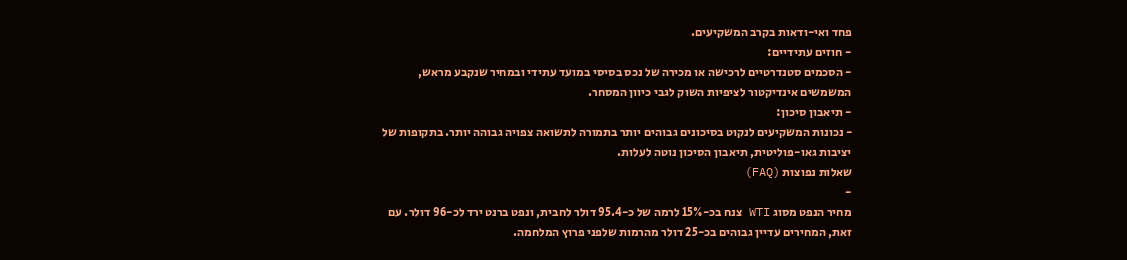פחד ואי-ודאות בקרב המשקיעים.
- חוזים עתידיים:
- הסכמים סטנדרטיים לרכישה או מכירה של נכס בסיסי במועד עתידי ובמחיר שנקבע מראש, המשמשים אינדיקטור לציפיות השוק לגבי כיוון המסחר.
- תיאבון סיכון:
- נכונות המשקיעים לנקוט בסיכונים גבוהים יותר בתמורה לתשואה צפויה גבוהה יותר. בתקופות של יציבות גאו-פוליטית, תיאבון הסיכון נוטה לעלות.
שאלות נפוצות (FAQ)
-
מחיר הנפט מסוג WTI צנח בכ-15% לרמה של כ-95.4 דולר לחבית, ונפט ברנט ירד לכ-96 דולר. עם זאת, המחירים עדיין גבוהים בכ-25 דולר מהרמות שלפני פרוץ המלחמה.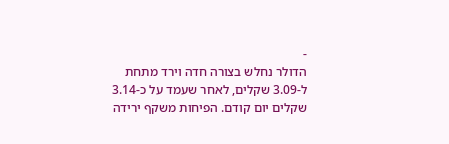-
הדולר נחלש בצורה חדה וירד מתחת ל-3.09 שקלים, לאחר שעמד על כ-3.14 שקלים יום קודם. הפיחות משקף ירידה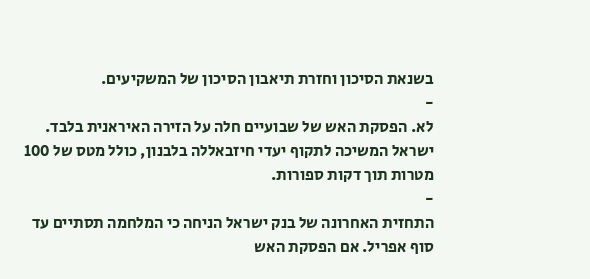בשנאת הסיכון וחזרת תיאבון הסיכון של המשקיעים.
-
לא. הפסקת האש של שבועיים חלה על הזירה האיראנית בלבד. ישראל המשיכה לתקוף יעדי חיזבאללה בלבנון, כולל מטס של 100 מטרות תוך דקות ספורות.
-
התחזית האחרונה של בנק ישראל הניחה כי המלחמה תסתיים עד סוף אפריל. אם הפסקת האש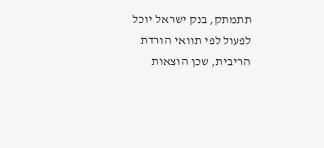תתמתק, בנק ישראל יוכל לפעול לפי תוואי הורדת הריבית, שכן הוצאות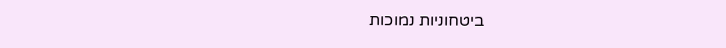ביטחוניות נמוכות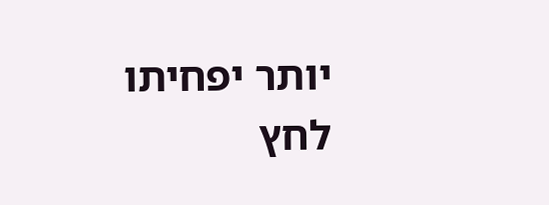יותר יפחיתו לחץ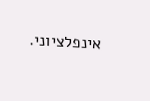אינפלציוני.